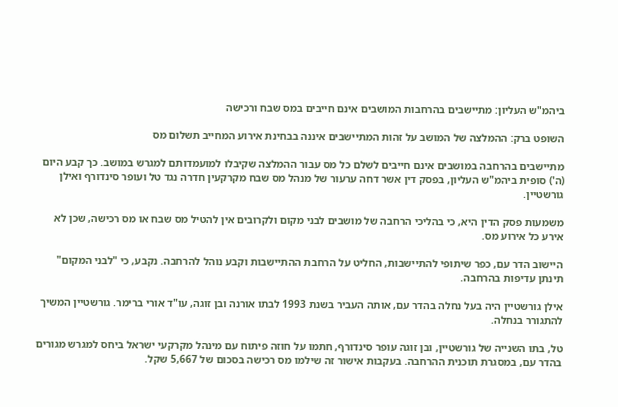ביהמ"ש העליון: מתיישבים בהרחבות המושבים אינם חייבים במס שבח ורכישה

השופט ברק: ההמלצה של המושב על זהות המתיישבים איננה בבחינת אירוע המחייב תשלום מס

מתיישבים בהרחבה במושבים אינם חייבים לשלם כל מס עבור ההמלצה שקיבלו למועמדותם למגרש במושב. כך קבע היום (ה') סופית ביהמ"ש העליון, בפסק דין אשר דחה ערעור של מנהל מס שבח מקרקעין חדרה נגד טל ועופר סינדורף ואילן גורשטיין.

משמעות פסק הדין היא, כי בהליכי הרחבה של מושבים לבני מקום ולקרובים אין להטיל מס שבח או מס רכישה, שכן לא אירע כל אירוע מס.

היישוב הדר עם, כפר שיתופי להתיישבות, החליט על הרחבת ההתיישבות וקבע נוהל להרחבה. נקבע, כי "לבני המקום" תינתן עדיפות בהרחבה.

אילן גורשטיין היה בעל נחלה בהדר עם, אותה העביר בשנת 1993 לבתו אורנה ובן זוגה, עו"ד אורי ברימר. גורשטיין המשיך להתגורר בנחלה.

טל, בתו השנייה של גורשטיין, ובן זוגה עופר סינדורף, חתמו על חוזה פיתוח עם מינהל מקרקעי ישראל ביחס למגרש מגורים בהדר עם, במסגרת תוכנית ההרחבה. בעקבות אישור זה שילמו מס רכישה בסכום של 5,667 שקל.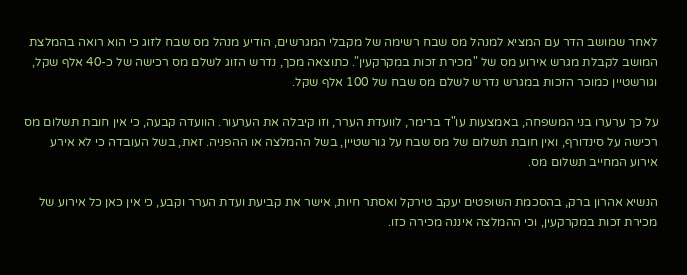לאחר שמושב הדר עם המציא למנהל מס שבח רשימה של מקבלי המגרשים, הודיע מנהל מס שבח לזוג כי הוא רואה בהמלצת המושב לקבלת מגרש אירוע מס של "מכירת זכות במקרקעין". כתוצאה מכך, נדרש הזוג לשלם מס רכישה של כ-40 אלף שקל, וגורשטיין כמוכר הזכות במגרש נדרש לשלם מס שבח של 100 אלף שקל.

על כך ערערו בני המשפחה, באמצעות עו"ד ברימר, לוועדת הערר, וזו קיבלה את הערעור. הוועדה קבעה, כי אין חובת תשלום מס רכישה על סינדורף, ואין חובת תשלום של מס שבח על גורשטיין, בשל ההמלצה או ההפניה. זאת, בשל העובדה כי לא אירע אירוע המחייב תשלום מס.

הנשיא אהרון ברק, בהסכמת השופטים יעקב טירקל ואסתר חיות, אישר את קביעת ועדת הערר וקבע, כי אין כאן כל אירוע של מכירת זכות במקרקעין, וכי ההמלצה איננה מכירה כזו.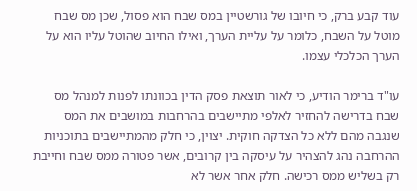עוד קבע ברק, כי חיובו של גורשטיין במס שבח הוא פסול, שכן מס שבח מוטל על השבח, כלומר על עליית הערך, ואילו החיוב שהוטל עליו הוא על הערך הכלכלי עצמו.

עו"ד ברימר הודיע, כי לאור תוצאת פסק הדין בכוונתו לפנות למנהל מס שבח בדרישה להחזיר לאלפי מתיישבים בהרחבות במושבים את המס שנגבה מהם ללא כל הצדקה חוקית. יצוין, כי חלק מהמתיישבים בתוכניות ההרחבה נהג להצהיר על עיסקה בין קרובים, אשר פטורה ממס שבח וחייבת רק בשליש ממס רכישה. חלק אחר אשר לא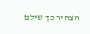הצהיר כך שילם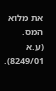את מלוא המס. (ע.א 8249/01).